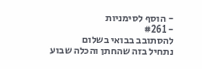- הוסף לסימניות
- #261
להסתובב בבואי בשלום
נתחיל בזה שהחתן והכלה שבוע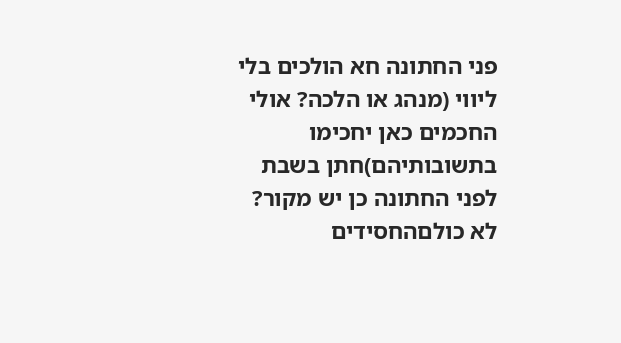פני החתונה חא הולכים בלי ליווי (מנהג או הלכה? אולי החכמים כאן יחכימו בתשובותיהם)חתן בשבת לפני החתונה כן יש מקור?
לא כולםהחסידים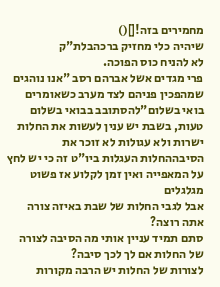מחמירים בזה![]()
שיהיה כלי מחזיק ברכהבלת"ק
לא להניח כוס הפוכה.
פרי מגדים אשל אברהם רסב "אנו נוהגים שמהפכין פניהם לצד מערב כשאומרים בואי בשלום"להסתובב בבואי בשלום
טעות, בשבת יש ענין לעשות את החלות ישרות ולא עגולות לא זוכר את הסיבההחלות העגלות ביו"ט זה כי יש לחץ על המאפייה ואין זמן לקלוע אז פשוט מגלגלים
אבל לגבי החלות של שבת באיזה צורה אתה רוצה?
סתם תמיד עניין אותי מה הסיבה לצורה של החלות אם לך לכך סיבה?
לצורות של החלות יש הרבה מקורות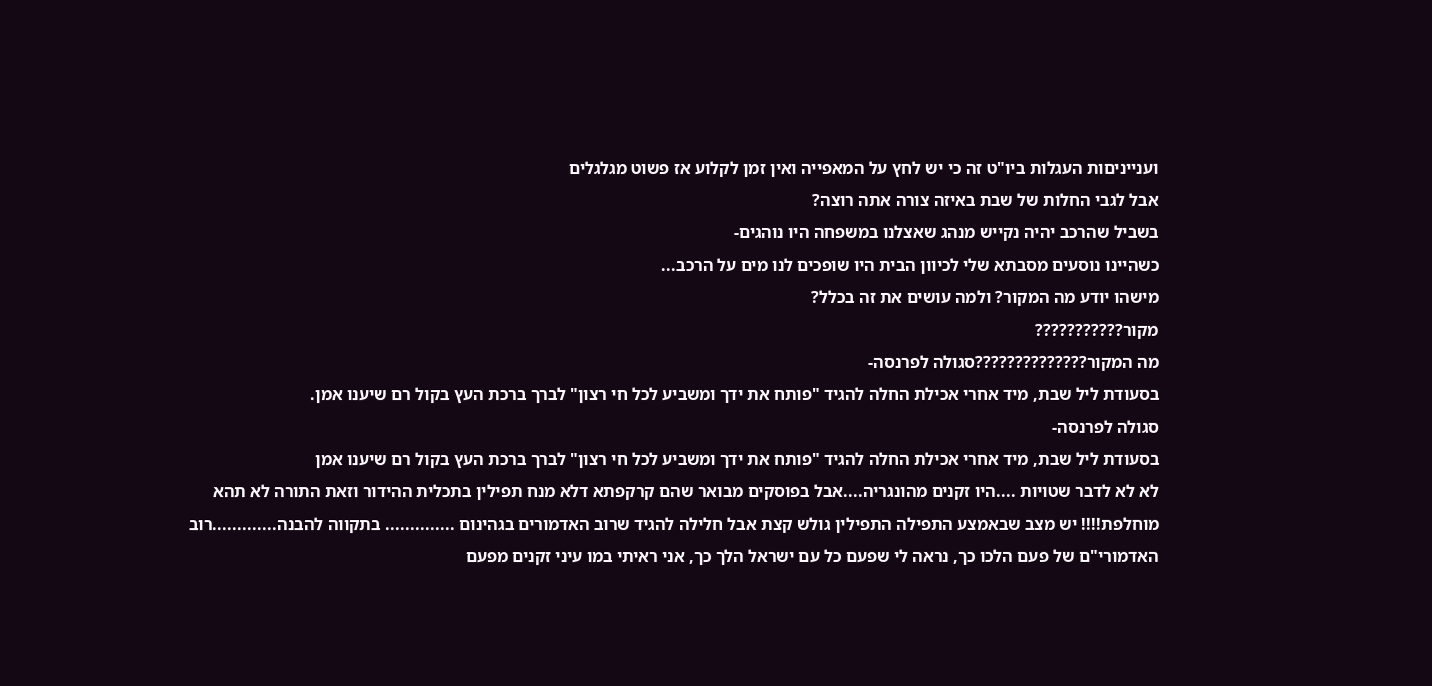וענייניםות העגלות ביו"ט זה כי יש לחץ על המאפייה ואין זמן לקלוע אז פשוט מגלגלים
אבל לגבי החלות של שבת באיזה צורה אתה רוצה?
בשביל שהרכב יהיה נקייש מנהג שאצלנו במשפחה היו נוהגים-
כשהיינו נוסעים מסבתא שלי לכיוון הבית היו שופכים לנו מים על הרכב...
מישהו יודע מה המקור? ולמה עושים את זה בכלל?
מקור???????????
מה המקור??????????????סגולה לפרנסה-
בסעודת ליל שבת, מיד אחרי אכילת החלה להגיד "פותח את ידך ומשביע לכל חי רצון" לברך ברכת העץ בקול רם שיענו אמן.
סגולה לפרנסה-
בסעודת ליל שבת, מיד אחרי אכילת החלה להגיד "פותח את ידך ומשביע לכל חי רצון" לברך ברכת העץ בקול רם שיענו אמן
לא לא לדבר שטויות ....היו זקנים מהונגריה....אבל בפוסקים מבואר שהם קרקפתא דלא מנח תפילין בתכלית ההידור וזאת התורה לא תהא מוחלפת!!!! יש מצב שבאמצע התפילה התפילין גולש קצת אבל חלילה להגיד שרוב האדמורים בגהינום .............. בתקווה להבנה.............רוב האדמורי"ם של פעם הלכו כך, נראה לי שפעם כל עם ישראל הלך כך, אני ראיתי במו עיני זקנים מפעם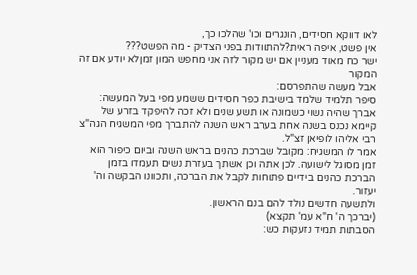לאו דווקא חסידים, הונגרים וכו' שהלכו כך,
אין פשט, איפה ראית?להתוודות בפני הצדיק - מה הפשט???
ישר כח מאוד מעניין אם יש מקור לזה אני מחפש המון זמןלא יודע אם זה המקור
אבל מעשה שהתפרסם:
סיפר תלמיד שלמד בישיבת כפר חסידים ששמע מפי בעל המעשה:
אברך שהיה נשוי כשמונה או תשע שנים ולא זכה להיפקד בזרע של קיימא נכנס בשנה אחת בערב ראש השנה להתברך מפי המשגיח הגה"צ רבי אליהו לופיאן זצ"ל.
אמר לו המשגיח: מקובל שברכת כהנים בראש השנה וביום כיפור הוא זמן מסוגל לישועה. לכן אתה וכן אשתך בעזרת נשים תעמדו בזמן הברכת כהנים בידיים פתוחות לקבל את הברכה, ותכוונו הבקשה וה' יעזור.
ולתשעה חדשים נולד להם בנם הראשון.
(יברכך ה' ח"א עמ' תקצא)
הסבתות תמיד נזעקות כש: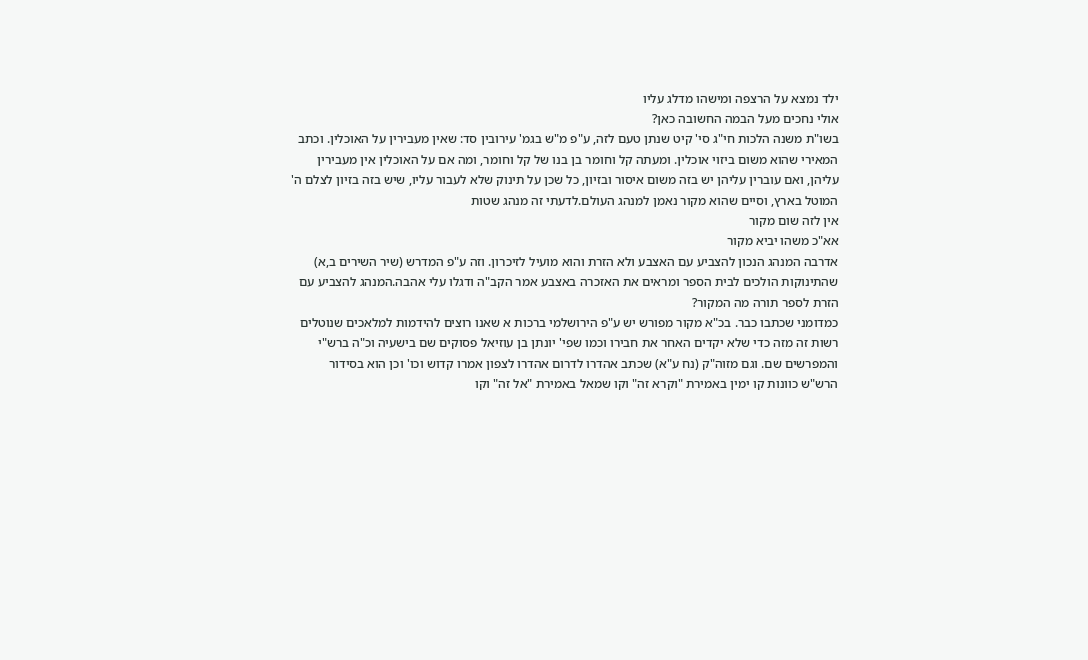ילד נמצא על הרצפה ומישהו מדלג עליו
אולי נחכים מעל הבמה החשובה כאן?
בשו"ת משנה הלכות חי"ג סי' קיט שנתן טעם לזה, ע"פ מ"ש בגמ' עירובין סד: שאין מעבירין על האוכלין. וכתב המאירי שהוא משום ביזוי אוכלין. ומעתה קל וחומר בן בנו של קל וחומר, ומה אם על האוכלין אין מעבירין עליהן, ואם עוברין עליהן יש בזה משום איסור ובזיון, כל שכן על תינוק שלא לעבור עליו, שיש בזה בזיון לצלם ה' המוטל בארץ, וסיים שהוא מקור נאמן למנהג העולם.לדעתי זה מנהג שטות
אין לזה שום מקור
אא"כ משהו יביא מקור
אדרבה המנהג הנכון להצביע עם האצבע ולא הזרת והוא מועיל לזיכרון. וזה ע"פ המדרש (שיר השירים ב,א) שהתינוקות הולכים לבית הספר ומראים את האזכרה באצבע אמר הקב"ה ודגלו עלי אהבה.המנהג להצביע עם הזרת לספר תורה מה המקור?
כמדומני שכתבו כבר. בכ"א מקור מפורש יש ע"פ הירושלמי ברכות א שאנו רוצים להידמות למלאכים שנוטלים רשות זה מזה כדי שלא יקדים האחר את חבירו וכמו שפי' יונתן בן עוזיאל פסוקים שם בישעיה וכ"ה ברש"י והמפרשים שם. וגם מזוה"ק (נח ע"א) שכתב אהדרו לדרום אהדרו לצפון אמרו קדוש וכו' וכן הוא בסידור הרש"ש כוונות קו ימין באמירת "וקרא זה" וקו שמאל באמירת "אל זה" וקו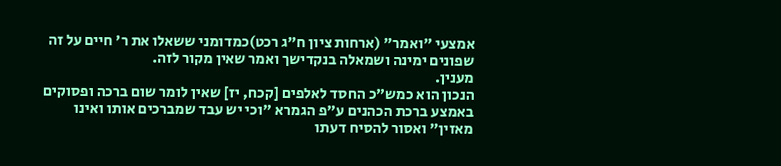אמצעי "ואמר" (ארחות ציון ח"ג רכט)כמדומני ששאלו את ר' חיים על זה שפונים ימינה ושמאלה בנקדישך ואמר שאין מקור לזה.
מענין.
הנכון הוא כמש"כ החסד לאלפים [קכח, יז] שאין לומר שום ברכה ופסוקים באמצע ברכת הכהנים ע"פ הגמרא "וכי יש עבד שמברכים אותו ואינו מאזין" ואסור להסיח דעתו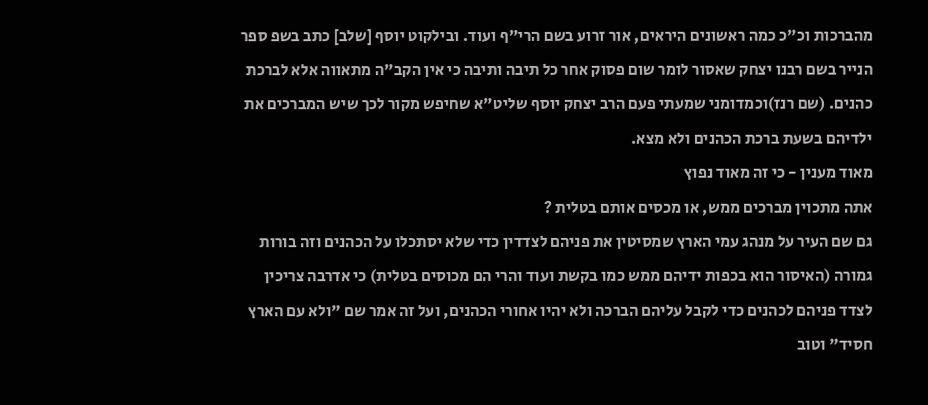מהברכות וכ"כ כמה ראשונים היראים, אור זרוע בשם הרי"ף ועוד. ובילקוט יוסף [שלב] כתב בשפ ספר הנייר בשם רבנו יצחק שאסור לומר שום פסוק אחר כל תיבה ותיבה כי אין הקב"ה מתאווה אלא לברכת כהנים. (שם רנז)וכמדומני שמעתי פעם הרב יצחק יוסף שליט"א שחיפש מקור לכך שיש המברכים את ילדיהם בשעת ברכת הכהנים ולא מצא.
מאוד מענין - כי זה מאוד נפוץ
אתה מתכוין מברכים ממש, או מכסים אותם בטלית ?
גם שם העיר על מנהג עמי הארץ שמסיטין את פניהם לצדדין כדי שלא יסתכלו על הכהנים וזה בורות גמורה (האיסור הוא בכפות ידיהם ממש כמו בקשת ועוד והרי הם מכוסים בטלית) כי אדרבה צריכין לצדד פניהם לכהנים כדי לקבל עליהם הברכה ולא יהיו אחורי הכהנים, ועל זה אמר שם "ולא עם הארץ חסיד" וטוב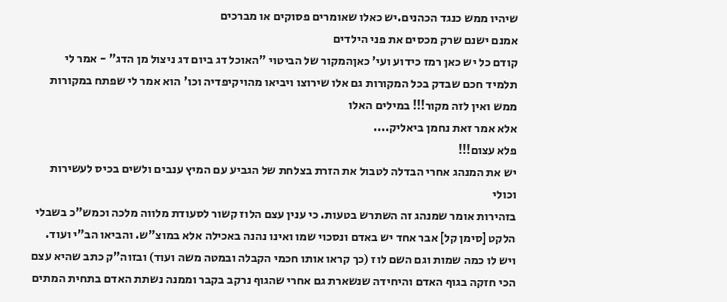שיהיו ממש כנגד הכהנים.יש כאלו שאומרים פסוקים או מברכים
אמנם ישנם שרק מכסים את פני הילדים
קודם כל יש כאן רמז כידוע ועי' כאןהמקור של הביטוי "האוכל דג ביום דג ניצול מן הדג" - אמר לי תלמיד חכם שבדק בכל המקורות גם אלו שירוצו ויביאו מהויקיפדיה וכו' הוא אמר לי שפתח במקורות ממש ואין לזה מקור!!! במילים האלו
אלא אמר זאת נחמן ביאליק....
פלא עצום!!!
יש את המנהג אחרי הבדלה לטבול את הזרת בצלחת של הגביע עם המיץ ענבים ולשים בכיס לעשירות וכולי
בזהירות אומר שמנהג זה השתרש בטעות. כי ענין עצם הלוז קשור לסעודת מלווה מלכה וכמש"כ בשבלי הלקט [סימן קל] אבר אחד יש באדם ונסכוי שמו ואינו נהנה באכילה אלא במוצ"ש. והביאו הב"י ועוד. ויש לו כמה שמות וגם השם לוז (כך קראו אותו חכמי הקבלה ובמטה משה ועוד) ובזוה"ק כתב שהיא עצם הכי חזקה בגוף האדם והיחידה שנשארת גם אחרי שהגוף נרקב בקבר וממנה נשתת האדם בתחית המתים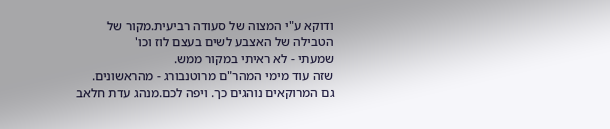ודוקא ע"י המצוה של סעודה רביעית.מקור של הטבילה של האצבע לשים בעצם לוז וכו'
שמעתי - לא ראיתי במקור ממש.
שזה עוד מימי המהר"ם מרוטנבורג - מהראשונים.
גם המרוקאים נוהגים כך. ויפה לכם.מנהג עדת חלאב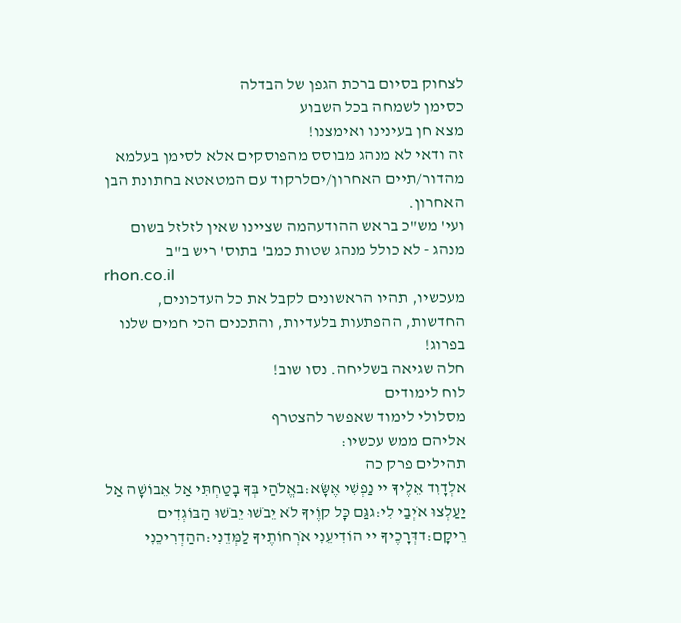לצחוק בסיום ברכת הגפן של הבדלה
כסימן לשמחה בכל השבוע
מצא חן בעינינו ואימצנו!
זה ודאי לא מנהג מבוסס מהפוסקים אלא לסימן בעלמא מהדור/תיים האחרון/יםלרקוד עם המטאטא בחתונת הבן האחרון.
ועי' מש"כ בראש ההודעהמה שציינו שאין לזלזל בשום מנהג - לא כולל מנהג שטות כמב' בתוס' ריש ב"ב
rhon.co.il
מעכשיו, תהיו הראשונים לקבל את כל העדכונים, החדשות, ההפתעות בלעדיות, והתכנים הכי חמים שלנו בפרוג!
חלה שגיאה בשליחה. נסו שוב!
לוח לימודים
מסלולי לימוד שאפשר להצטרף
אליהם ממש עכשיו:
תהילים פרק כה
אלְדָוִד אֵלֶיךָ יי נַפְשִׁי אֶשָּׂא:באֱלֹהַי בְּךָ בָטַחְתִּי אַל אֵבוֹשָׁה אַל יַעַלְצוּ אֹיְבַי לִי:גגַּם כָּל קוֶֹיךָ לֹא יֵבֹשׁוּ יֵבֹשׁוּ הַבּוֹגְדִים רֵיקָם:דדְּרָכֶיךָ יי הוֹדִיעֵנִי אֹרְחוֹתֶיךָ לַמְּדֵנִי:ההַדְרִיכֵנִי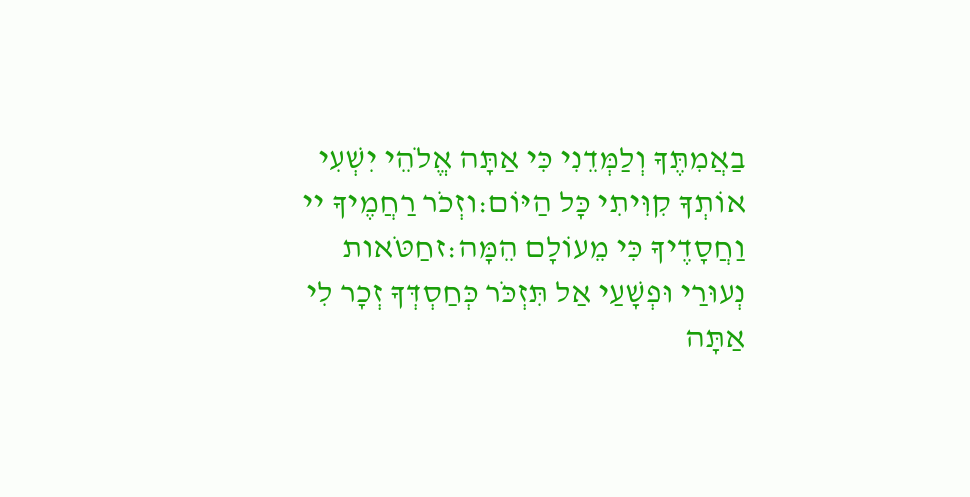בַאֲמִתֶּךָ וְלַמְּדֵנִי כִּי אַתָּה אֱלֹהֵי יִשְׁעִי אוֹתְךָ קִוִּיתִי כָּל הַיּוֹם:וזְכֹר רַחֲמֶיךָ יי וַחֲסָדֶיךָ כִּי מֵעוֹלָם הֵמָּה:זחַטֹּאות נְעוּרַי וּפְשָׁעַי אַל תִּזְכֹּר כְּחַסְדְּךָ זְכָר לִי אַתָּה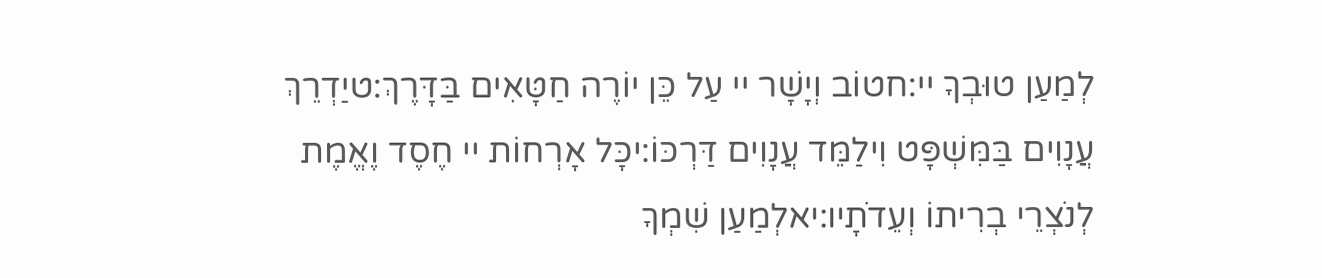לְמַעַן טוּבְךָ יי:חטוֹב וְיָשָׁר יי עַל כֵּן יוֹרֶה חַטָּאִים בַּדָּרֶךְ:טיַדְרֵךְ עֲנָוִים בַּמִּשְׁפָּט וִילַמֵּד עֲנָוִים דַּרְכּוֹ:יכָּל אָרְחוֹת יי חֶסֶד וֶאֱמֶת לְנֹצְרֵי בְרִיתוֹ וְעֵדֹתָיו:יאלְמַעַן שִׁמְךָ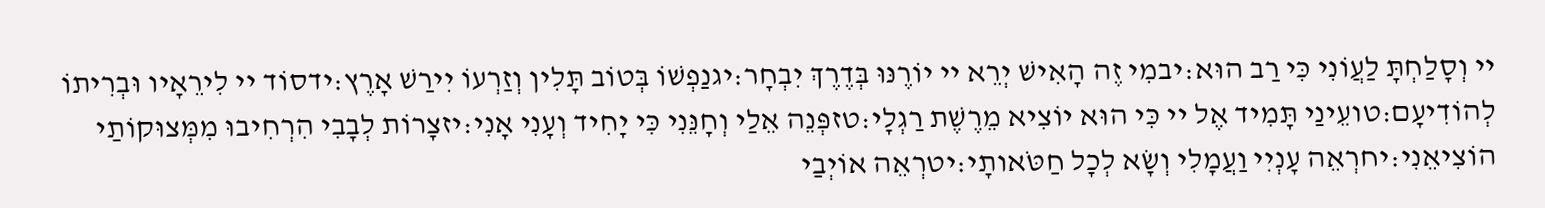יי וְסָלַחְתָּ לַעֲוֹנִי כִּי רַב הוּא:יבמִי זֶה הָאִישׁ יְרֵא יי יוֹרֶנּוּ בְּדֶרֶךְ יִבְחָר:יגנַפְשׁוֹ בְּטוֹב תָּלִין וְזַרְעוֹ יִירַשׁ אָרֶץ:ידסוֹד יי לִירֵאָיו וּבְרִיתוֹ לְהוֹדִיעָם:טועֵינַי תָּמִיד אֶל יי כִּי הוּא יוֹצִיא מֵרֶשֶׁת רַגְלָי:טזפְּנֵה אֵלַי וְחָנֵּנִי כִּי יָחִיד וְעָנִי אָנִי:יזצָרוֹת לְבָבִי הִרְחִיבוּ מִמְּצוּקוֹתַי הוֹצִיאֵנִי:יחרְאֵה עָנְיִי וַעֲמָלִי וְשָׂא לְכָל חַטֹּאותָי:יטרְאֵה אוֹיְבַי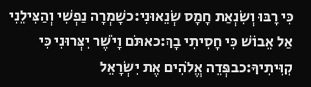כִּי רָבּוּ וְשִׂנְאַת חָמָס שְׂנֵאוּנִי:כשָׁמְרָה נַפְשִׁי וְהַצִּילֵנִי אַל אֵבוֹשׁ כִּי חָסִיתִי בָךְ:כאתֹּם וָיֹשֶׁר יִצְּרוּנִי כִּי קִוִּיתִיךָ:כבפְּדֵה אֱלֹהִים אֶת יִשְׂרָאֵל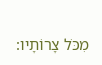מִכֹּל צָרוֹתָיו: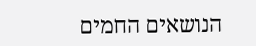הנושאים החמים